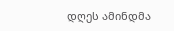დღეს ამინდმა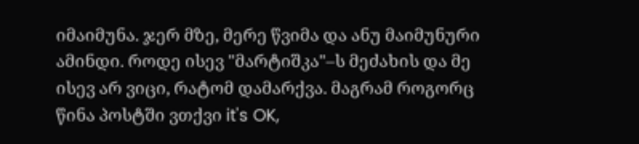იმაიმუნა. ჯერ მზე, მერე წვიმა და ანუ მაიმუნური ამინდი. როდე ისევ "მარტიშკა"–ს მეძახის და მე ისევ არ ვიცი, რატომ დამარქვა. მაგრამ როგორც წინა პოსტში ვთქვი it's OK,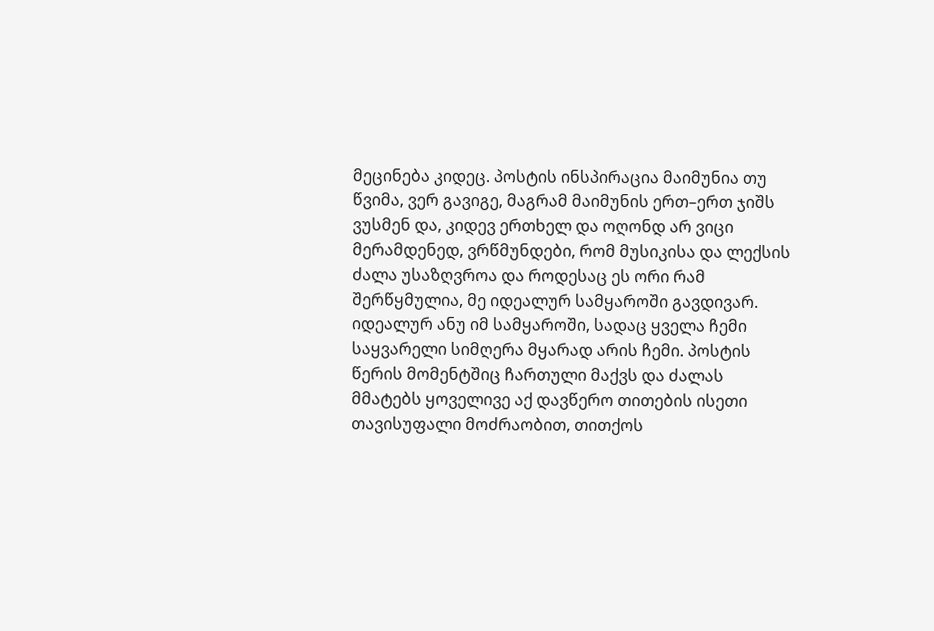მეცინება კიდეც. პოსტის ინსპირაცია მაიმუნია თუ წვიმა, ვერ გავიგე, მაგრამ მაიმუნის ერთ–ერთ ჯიშს ვუსმენ და, კიდევ ერთხელ და ოღონდ არ ვიცი მერამდენედ, ვრწმუნდები, რომ მუსიკისა და ლექსის ძალა უსაზღვროა და როდესაც ეს ორი რამ შერწყმულია, მე იდეალურ სამყაროში გავდივარ. იდეალურ ანუ იმ სამყაროში, სადაც ყველა ჩემი საყვარელი სიმღერა მყარად არის ჩემი. პოსტის წერის მომენტშიც ჩართული მაქვს და ძალას მმატებს ყოველივე აქ დავწერო თითების ისეთი თავისუფალი მოძრაობით, თითქოს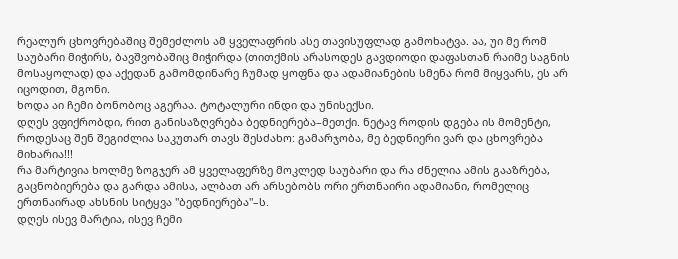რეალურ ცხოვრებაშიც შემეძლოს ამ ყველაფრის ასე თავისუფლად გამოხატვა. აა, უი მე რომ საუბარი მიჭირს, ბავშვობაშიც მიჭირდა (თითქმის არასოდეს გავდიოდი დაფასთან რაიმე საგნის მოსაყოლად) და აქედან გამომდინარე ჩუმად ყოფნა და ადამიანების სმენა რომ მიყვარს, ეს არ იცოდით, მგონი.
ხოდა აი ჩემი ბონობოც აგერაა. ტოტალური ინდი და უნისექსი.
დღეს ვფიქრობდი, რით განისაზღვრება ბედნიერება–მეთქი. ნეტავ როდის დგება ის მომენტი, როდესაც შენ შეგიძლია საკუთარ თავს შესძახო: გამარჯობა, მე ბედნიერი ვარ და ცხოვრება მიხარია!!!
რა მარტივია ხოლმე ზოგჯერ ამ ყველაფერზე მოკლედ საუბარი და რა ძნელია ამის გააზრება, გაცნობიერება და გარდა ამისა, ალბათ არ არსებობს ორი ერთნაირი ადამიანი, რომელიც ერთნაირად ახსნის სიტყვა "ბედნიერება"–ს.
დღეს ისევ მარტია, ისევ ჩემი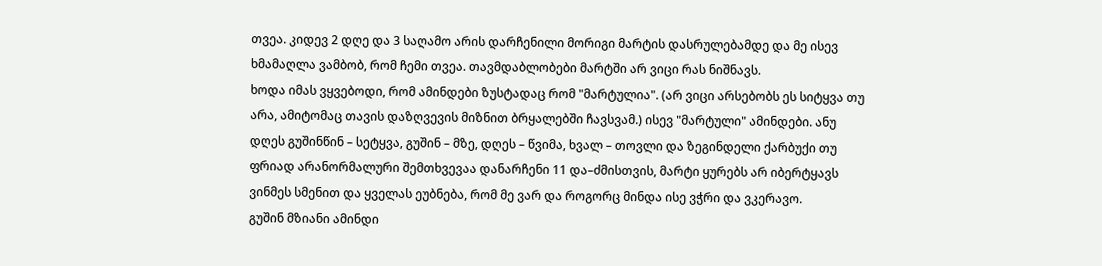თვეა. კიდევ 2 დღე და 3 საღამო არის დარჩენილი მორიგი მარტის დასრულებამდე და მე ისევ ხმამაღლა ვამბობ, რომ ჩემი თვეა. თავმდაბლობები მარტში არ ვიცი რას ნიშნავს.
ხოდა იმას ვყვებოდი, რომ ამინდები ზუსტადაც რომ "მარტულია". (არ ვიცი არსებობს ეს სიტყვა თუ არა, ამიტომაც თავის დაზღვევის მიზნით ბრყალებში ჩავსვამ.) ისევ "მარტული" ამინდები. ანუ დღეს გუშინწინ – სეტყვა, გუშინ – მზე, დღეს – წვიმა, ხვალ – თოვლი და ზეგინდელი ქარბუქი თუ ფრიად არანორმალური შემთხვევაა დანარჩენი 11 და–ძმისთვის, მარტი ყურებს არ იბერტყავს ვინმეს სმენით და ყველას ეუბნება, რომ მე ვარ და როგორც მინდა ისე ვჭრი და ვკერავო.
გუშინ მზიანი ამინდი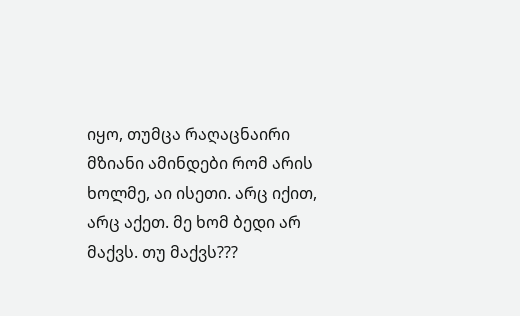იყო, თუმცა რაღაცნაირი მზიანი ამინდები რომ არის ხოლმე, აი ისეთი. არც იქით, არც აქეთ. მე ხომ ბედი არ მაქვს. თუ მაქვს???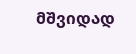მშვიდად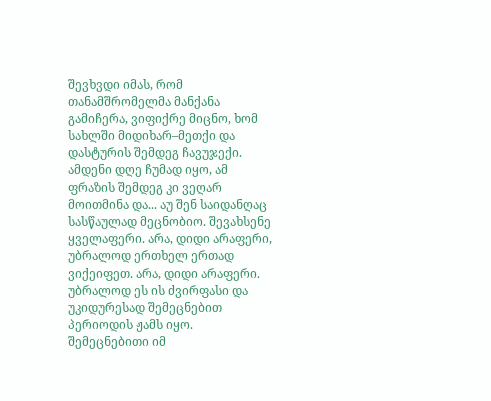შევხვდი იმას, რომ თანამშრომელმა მანქანა გამიჩერა, ვიფიქრე მიცნო, ხომ სახლში მიდიხარ–მეთქი და დასტურის შემდეგ ჩავუჯექი. ამდენი დღე ჩუმად იყო, ამ ფრაზის შემდეგ კი ვეღარ მოითმინა და... აუ შენ საიდანღაც სასწაულად მეცნობიო. შევახსენე ყველაფერი. არა, დიდი არაფერი, უბრალოდ ერთხელ ერთად ვიქეიფეთ. არა, დიდი არაფერი. უბრალოდ ეს ის ძვირფასი და უკიდურესად შემეცნებით პერიოდის ჟამს იყო. შემეცნებითი იმ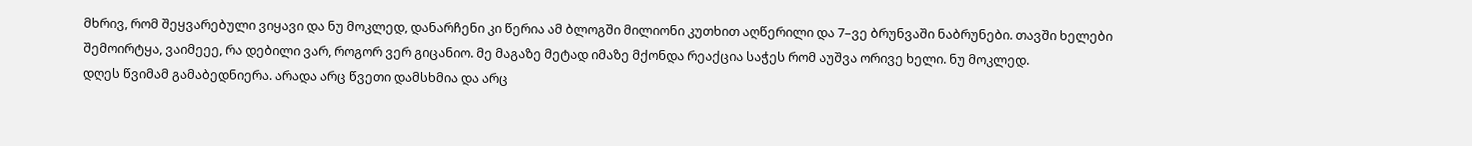მხრივ, რომ შეყვარებული ვიყავი და ნუ მოკლედ, დანარჩენი კი წერია ამ ბლოგში მილიონი კუთხით აღწერილი და 7–ვე ბრუნვაში ნაბრუნები. თავში ხელები შემოირტყა, ვაიმეეე, რა დებილი ვარ, როგორ ვერ გიცანიო. მე მაგაზე მეტად იმაზე მქონდა რეაქცია საჭეს რომ აუშვა ორივე ხელი. ნუ მოკლედ.
დღეს წვიმამ გამაბედნიერა. არადა არც წვეთი დამსხმია და არც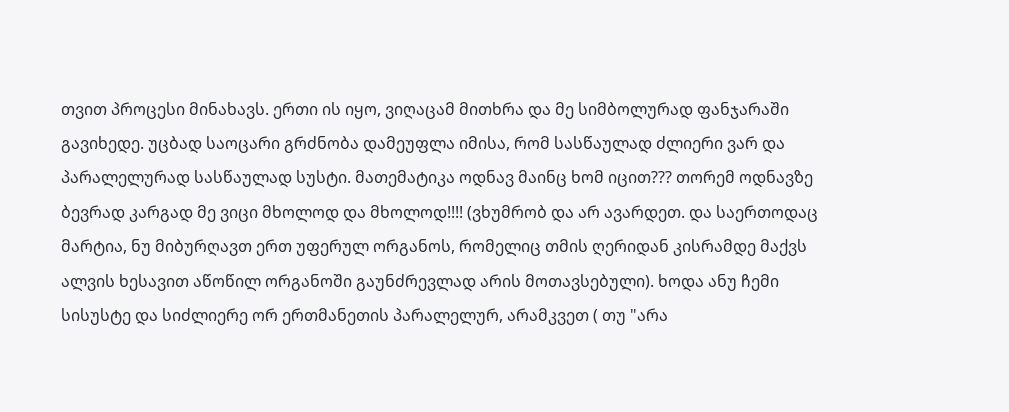თვით პროცესი მინახავს. ერთი ის იყო, ვიღაცამ მითხრა და მე სიმბოლურად ფანჯარაში გავიხედე. უცბად საოცარი გრძნობა დამეუფლა იმისა, რომ სასწაულად ძლიერი ვარ და პარალელურად სასწაულად სუსტი. მათემატიკა ოდნავ მაინც ხომ იცით??? თორემ ოდნავზე ბევრად კარგად მე ვიცი მხოლოდ და მხოლოდ!!!! (ვხუმრობ და არ ავარდეთ. და საერთოდაც მარტია, ნუ მიბურღავთ ერთ უფერულ ორგანოს, რომელიც თმის ღერიდან კისრამდე მაქვს ალვის ხესავით აწოწილ ორგანოში გაუნძრევლად არის მოთავსებული). ხოდა ანუ ჩემი სისუსტე და სიძლიერე ორ ერთმანეთის პარალელურ, არამკვეთ ( თუ "არა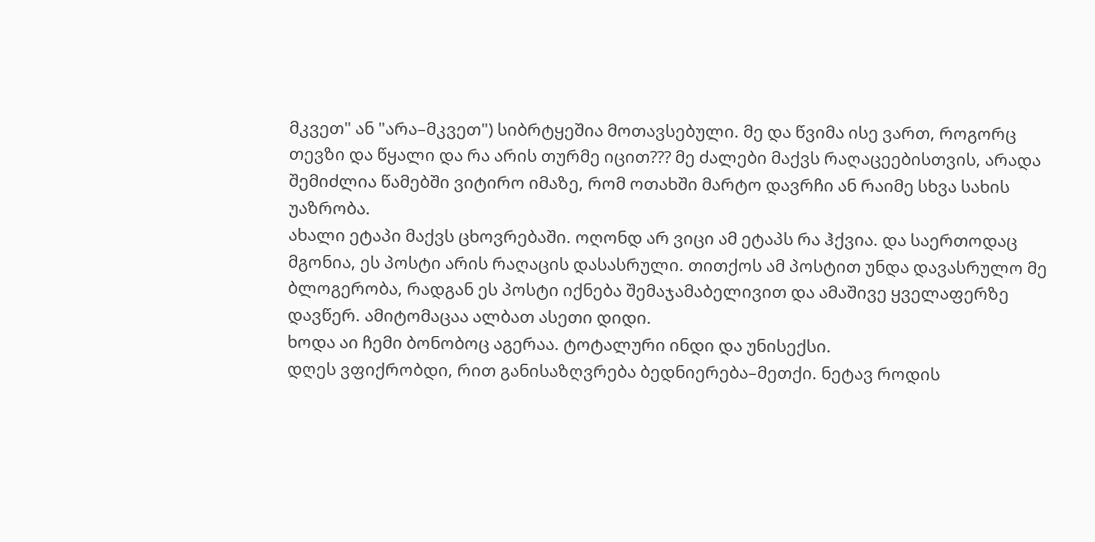მკვეთ" ან "არა–მკვეთ") სიბრტყეშია მოთავსებული. მე და წვიმა ისე ვართ, როგორც თევზი და წყალი და რა არის თურმე იცით??? მე ძალები მაქვს რაღაცეებისთვის, არადა შემიძლია წამებში ვიტირო იმაზე, რომ ოთახში მარტო დავრჩი ან რაიმე სხვა სახის უაზრობა.
ახალი ეტაპი მაქვს ცხოვრებაში. ოღონდ არ ვიცი ამ ეტაპს რა ჰქვია. და საერთოდაც მგონია, ეს პოსტი არის რაღაცის დასასრული. თითქოს ამ პოსტით უნდა დავასრულო მე ბლოგერობა, რადგან ეს პოსტი იქნება შემაჯამაბელივით და ამაშივე ყველაფერზე დავწერ. ამიტომაცაა ალბათ ასეთი დიდი.
ხოდა აი ჩემი ბონობოც აგერაა. ტოტალური ინდი და უნისექსი.
დღეს ვფიქრობდი, რით განისაზღვრება ბედნიერება–მეთქი. ნეტავ როდის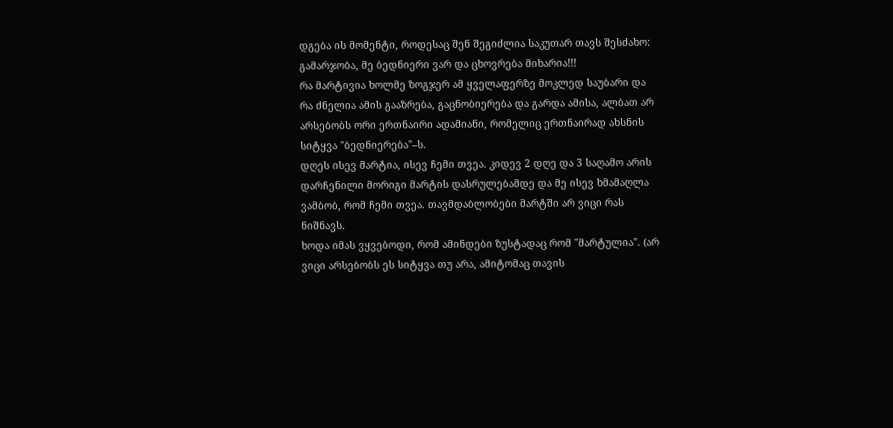დგება ის მომენტი, როდესაც შენ შეგიძლია საკუთარ თავს შესძახო: გამარჯობა, მე ბედნიერი ვარ და ცხოვრება მიხარია!!!
რა მარტივია ხოლმე ზოგჯერ ამ ყველაფერზე მოკლედ საუბარი და რა ძნელია ამის გააზრება, გაცნობიერება და გარდა ამისა, ალბათ არ არსებობს ორი ერთნაირი ადამიანი, რომელიც ერთნაირად ახსნის სიტყვა "ბედნიერება"–ს.
დღეს ისევ მარტია, ისევ ჩემი თვეა. კიდევ 2 დღე და 3 საღამო არის დარჩენილი მორიგი მარტის დასრულებამდე და მე ისევ ხმამაღლა ვამბობ, რომ ჩემი თვეა. თავმდაბლობები მარტში არ ვიცი რას ნიშნავს.
ხოდა იმას ვყვებოდი, რომ ამინდები ზუსტადაც რომ "მარტულია". (არ ვიცი არსებობს ეს სიტყვა თუ არა, ამიტომაც თავის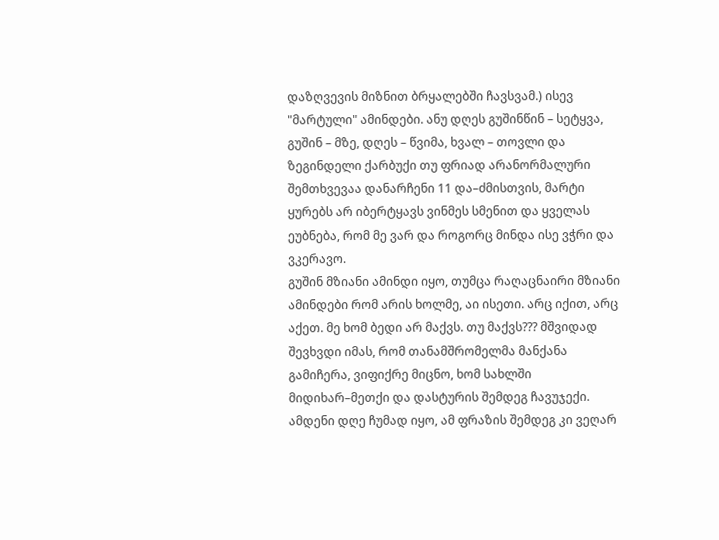დაზღვევის მიზნით ბრყალებში ჩავსვამ.) ისევ "მარტული" ამინდები. ანუ დღეს გუშინწინ – სეტყვა, გუშინ – მზე, დღეს – წვიმა, ხვალ – თოვლი და ზეგინდელი ქარბუქი თუ ფრიად არანორმალური შემთხვევაა დანარჩენი 11 და–ძმისთვის, მარტი ყურებს არ იბერტყავს ვინმეს სმენით და ყველას ეუბნება, რომ მე ვარ და როგორც მინდა ისე ვჭრი და ვკერავო.
გუშინ მზიანი ამინდი იყო, თუმცა რაღაცნაირი მზიანი ამინდები რომ არის ხოლმე, აი ისეთი. არც იქით, არც აქეთ. მე ხომ ბედი არ მაქვს. თუ მაქვს??? მშვიდად შევხვდი იმას, რომ თანამშრომელმა მანქანა გამიჩერა, ვიფიქრე მიცნო, ხომ სახლში მიდიხარ–მეთქი და დასტურის შემდეგ ჩავუჯექი. ამდენი დღე ჩუმად იყო, ამ ფრაზის შემდეგ კი ვეღარ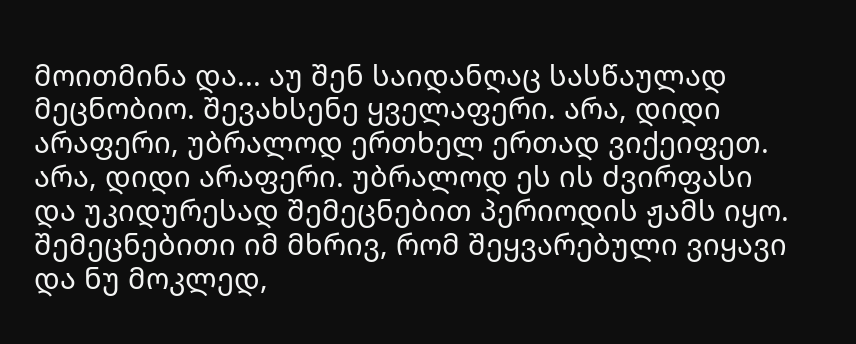მოითმინა და... აუ შენ საიდანღაც სასწაულად მეცნობიო. შევახსენე ყველაფერი. არა, დიდი არაფერი, უბრალოდ ერთხელ ერთად ვიქეიფეთ. არა, დიდი არაფერი. უბრალოდ ეს ის ძვირფასი და უკიდურესად შემეცნებით პერიოდის ჟამს იყო. შემეცნებითი იმ მხრივ, რომ შეყვარებული ვიყავი და ნუ მოკლედ,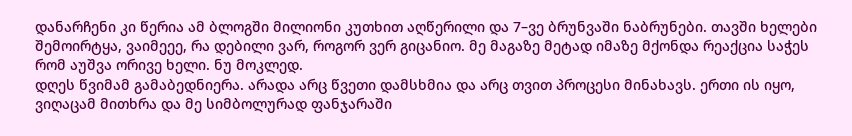დანარჩენი კი წერია ამ ბლოგში მილიონი კუთხით აღწერილი და 7–ვე ბრუნვაში ნაბრუნები. თავში ხელები შემოირტყა, ვაიმეეე, რა დებილი ვარ, როგორ ვერ გიცანიო. მე მაგაზე მეტად იმაზე მქონდა რეაქცია საჭეს რომ აუშვა ორივე ხელი. ნუ მოკლედ.
დღეს წვიმამ გამაბედნიერა. არადა არც წვეთი დამსხმია და არც თვით პროცესი მინახავს. ერთი ის იყო, ვიღაცამ მითხრა და მე სიმბოლურად ფანჯარაში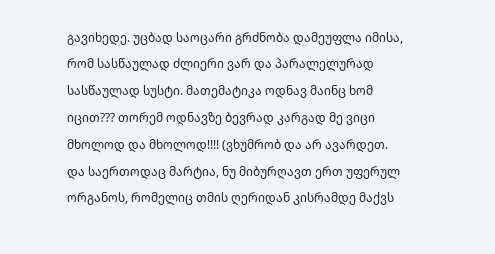გავიხედე. უცბად საოცარი გრძნობა დამეუფლა იმისა, რომ სასწაულად ძლიერი ვარ და პარალელურად სასწაულად სუსტი. მათემატიკა ოდნავ მაინც ხომ იცით??? თორემ ოდნავზე ბევრად კარგად მე ვიცი მხოლოდ და მხოლოდ!!!! (ვხუმრობ და არ ავარდეთ. და საერთოდაც მარტია, ნუ მიბურღავთ ერთ უფერულ ორგანოს, რომელიც თმის ღერიდან კისრამდე მაქვს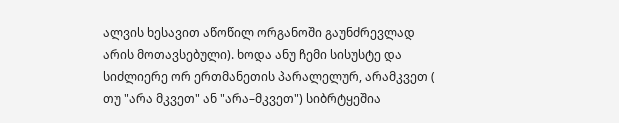ალვის ხესავით აწოწილ ორგანოში გაუნძრევლად არის მოთავსებული). ხოდა ანუ ჩემი სისუსტე და სიძლიერე ორ ერთმანეთის პარალელურ, არამკვეთ ( თუ "არა მკვეთ" ან "არა–მკვეთ") სიბრტყეშია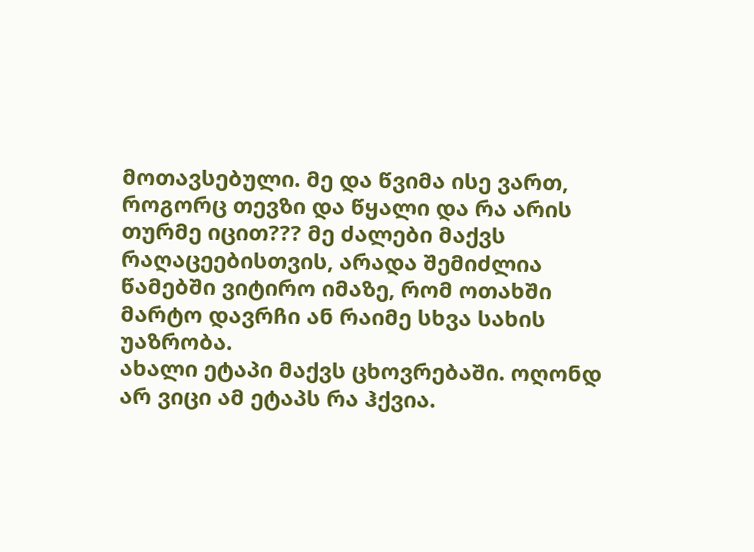მოთავსებული. მე და წვიმა ისე ვართ, როგორც თევზი და წყალი და რა არის თურმე იცით??? მე ძალები მაქვს რაღაცეებისთვის, არადა შემიძლია წამებში ვიტირო იმაზე, რომ ოთახში მარტო დავრჩი ან რაიმე სხვა სახის უაზრობა.
ახალი ეტაპი მაქვს ცხოვრებაში. ოღონდ არ ვიცი ამ ეტაპს რა ჰქვია.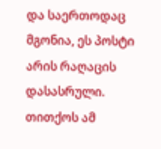და საერთოდაც მგონია, ეს პოსტი არის რაღაცის დასასრული. თითქოს ამ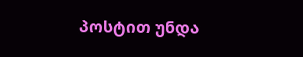პოსტით უნდა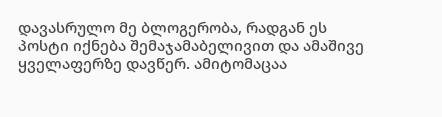დავასრულო მე ბლოგერობა, რადგან ეს პოსტი იქნება შემაჯამაბელივით და ამაშივე ყველაფერზე დავწერ. ამიტომაცაა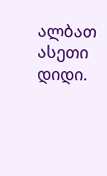ალბათ ასეთი დიდი.